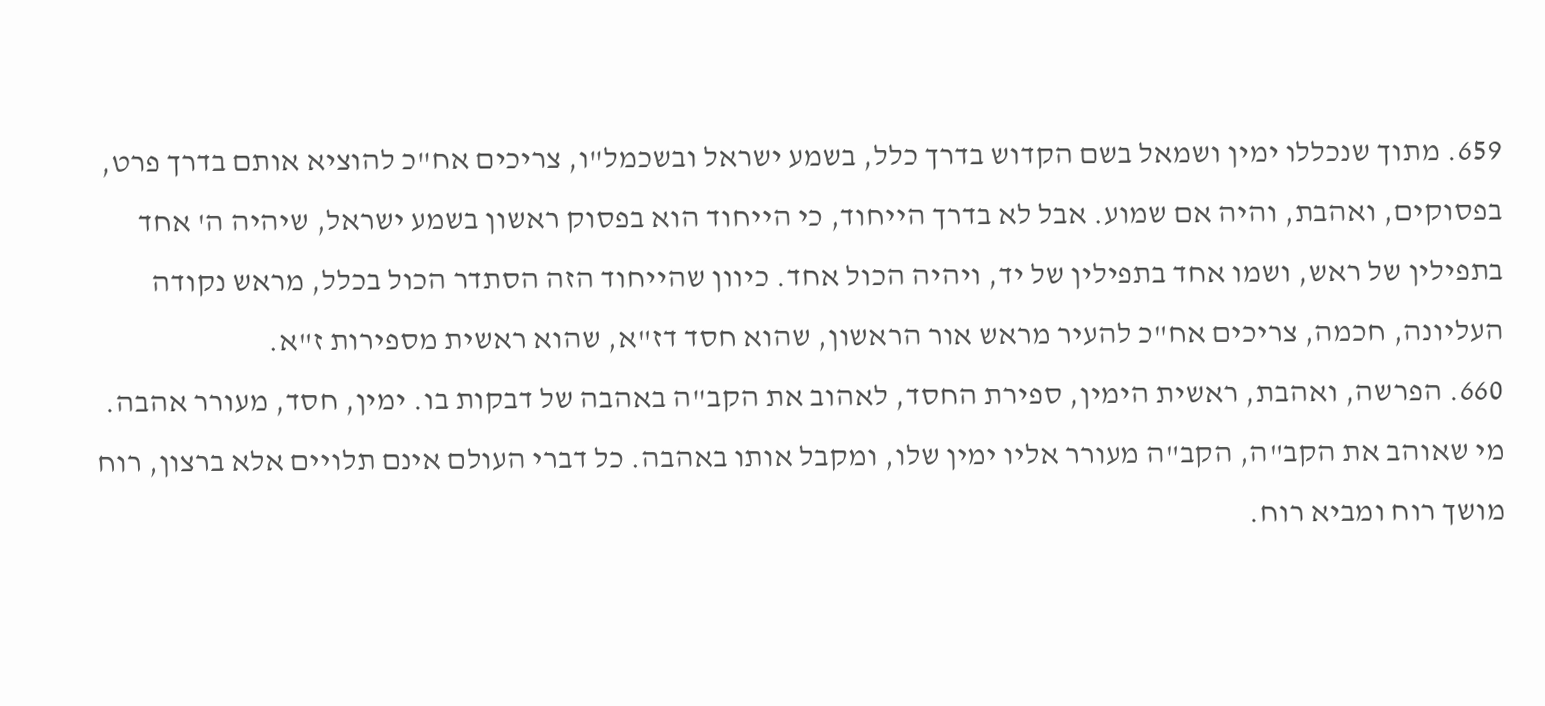659. מתוך שנכללו ימין ושמאל בשם הקדוש בדרך כלל, בשמע ישראל ובשכמל"ו, צריכים אח"כ להוציא אותם בדרך פרט, בפסוקים, ואהבת, והיה אם שמוע. אבל לא בדרך הייחוד, כי הייחוד הוא בפסוק ראשון בשמע ישראל, שיהיה ה' אחד בתפילין של ראש, ושמו אחד בתפילין של יד, ויהיה הכול אחד. כיוון שהייחוד הזה הסתדר הכול בכלל, מראש נקודה העליונה, חכמה, צריכים אח"כ להעיר מראש אור הראשון, שהוא חסד דז"א, שהוא ראשית מספירות ז"א.
660. הפרשה, ואהבת, ראשית הימין, ספירת החסד, לאהוב את הקב"ה באהבה של דבקות בו. ימין, חסד, מעורר אהבה. מי שאוהב את הקב"ה, הקב"ה מעורר אליו ימין שלו, ומקבל אותו באהבה. כל דברי העולם אינם תלויים אלא ברצון, רוח מושך רוח ומביא רוח.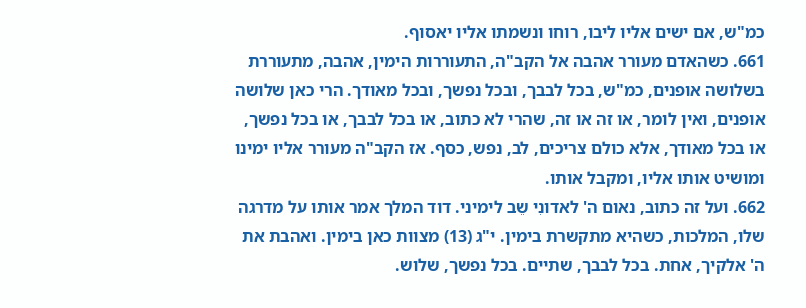כמ"ש, אם ישים אליו ליבו, רוחו ונשמתו אליו יאסוף.
661. כשהאדם מעורר אהבה אל הקב"ה, התעוררות הימין, אהבה, מתעוררת בשלושה אופנים, כמ"ש, בכל לבבך, ובכל נפשך, ובכל מאודך. הרי כאן שלושה אופנים, ואין לומר, או זה או זה, שהרי לא כתוב, או בכל לבבך, או בכל נפשך, או בכל מאודך, אלא כולם צריכים, לב, נפש, כסף. אז הקב"ה מעורר אליו ימינו ומושיט אותו אליו, ומקבל אותו.
662. ועל זה כתוב, נאום ה' לאדונִי שֵב לימיני. דוד המלך אמר אותו על מדרגה שלו, המלכות, כשהיא מתקשרת בימין. י"ג (13) מצוות כאן בימין. ואהבת את ה' אלקיך, אחת. בכל לבבך, שתיים. בכל נפשך, שלוש.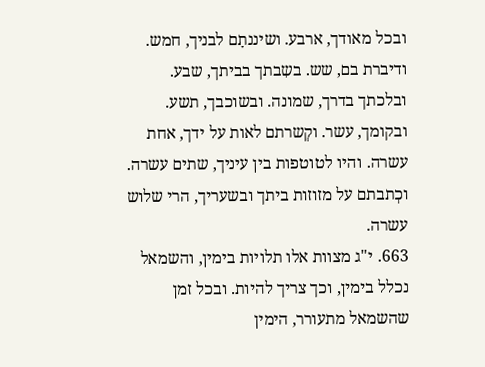ובכל מאודך, ארבע. ושיננתָם לבניך, חמש. ודיברת בם, שש. בשִבתך בביתך, שבע. ובלכתך בדרך, שמונה. ובשוכבך, תשע. ובקומך, עשר. וקְשרתם לאות על ידך, אחת עשרה. והיו לטוטפות בין עיניך, שתים עשרה. וכְתבתם על מזוזות ביתך ובשעריך, הרי שלוש עשרה.
663. י"ג מצוות אלו תלויות בימין, והשמאל נכלל בימין, וכך צריך להיות. ובכל זמן שהשמאל מתעורר, הימין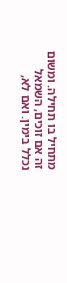מתחיל בו תחילה. ומשום זה אם זוכים, השמאל נכלל בימין. ואם לא,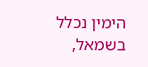הימין נכלל בשמאל,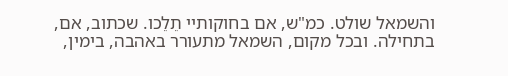והשמאל שולט. כמ"ש, אם בחוקותיי תֵלֵכו. שכתוב, אם, בתחילה. ובכל מקום, השמאל מתעורר באהבה, בימין,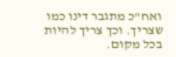ואח"כ מתגבר דינו כמו שצריך. וכך צריך להיות בכל מקום.